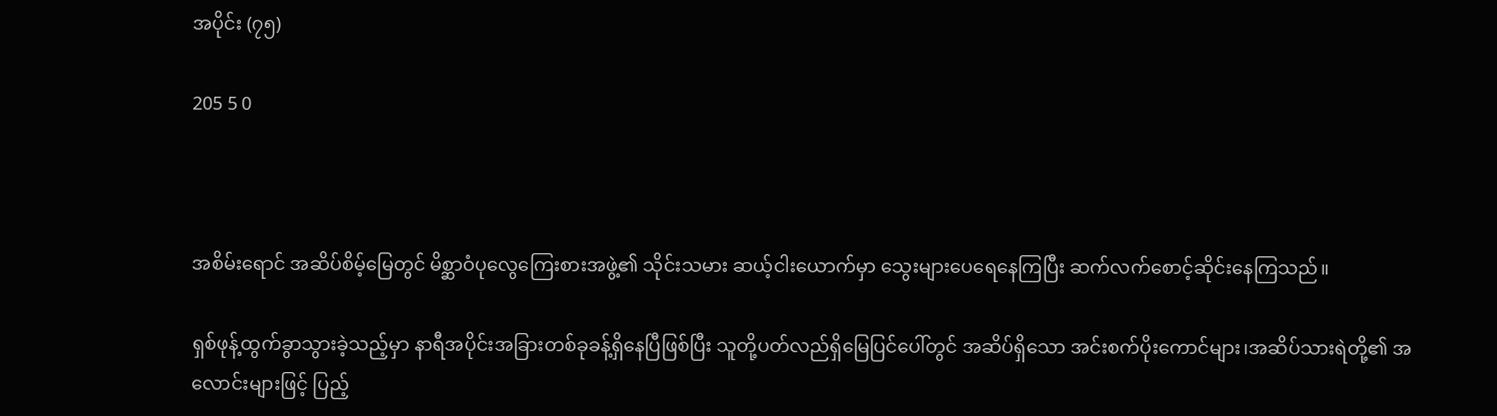အပိုင်း (၇၅)

205 5 0



အစိမ်းရောင် အဆိပ်စိမ့်မြေတွင် မိစ္ဆာဝံပုလွေကြေးစားအဖွဲ့၏ သိုင်းသမား ဆယ့်ငါးယောက်မှာ သွေးများပေရေနေကြပြီး ဆက်လက်စောင့်ဆိုင်းနေကြသည်။

ရှစ်ဖုန့်ထွက်ခွာသွားခဲ့သည့်မှာ နာရီအပိုင်းအခြားတစ်ခုခန့်ရှိနေပြီဖြစ်ပြီး သူတို့ပတ်လည်ရှိမြေပြင်ပေါ်တွင် အဆိပ်ရှိသော အင်းစက်ပိုးကောင်များ၊အဆိပ်သားရဲတို့၏ အလောင်းများဖြင့် ပြည့်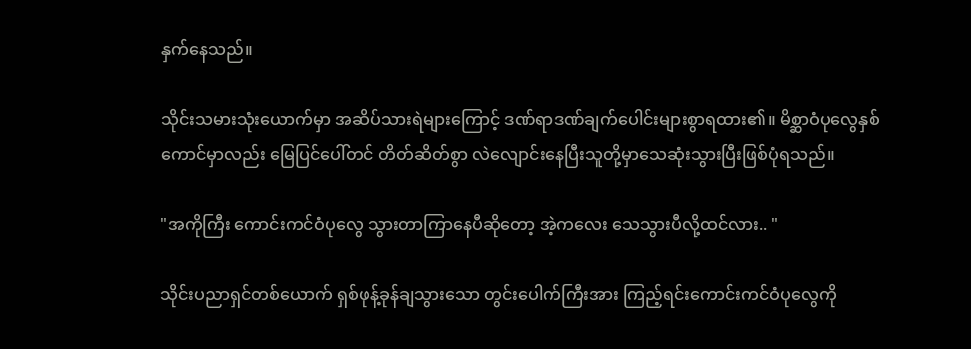နှက်နေသည်။

သိုင်းသမားသုံးယောက်မှာ အဆိပ်သားရဲများကြောင့် ဒဏ်ရာဒဏ်ချက်ပေါင်းများစွာရထား၏။ မိစ္ဆာဝံပုလွေနှစ်ကောင်မှာလည်း မြေပြင်ပေါ်တင် တိတ်ဆိတ်စွာ လဲလျောင်းနေပြီးသူတို့မှာသေဆုံးသွားပြီးဖြစ်ပုံရသည်။

"အကိုကြီး ကောင်းကင်ဝံပုလွေ သွားတာကြာနေပီဆိုတော့ အဲ့ကလေး သေသွားပီလို့ထင်လား.. "

သိုင်းပညာရှင်တစ်ယောက် ရှစ်ဖုန့်ခုန်ချသွားသော တွင်းပေါက်ကြီးအား ကြည့်ရင်းကောင်းကင်ဝံပုလွေကို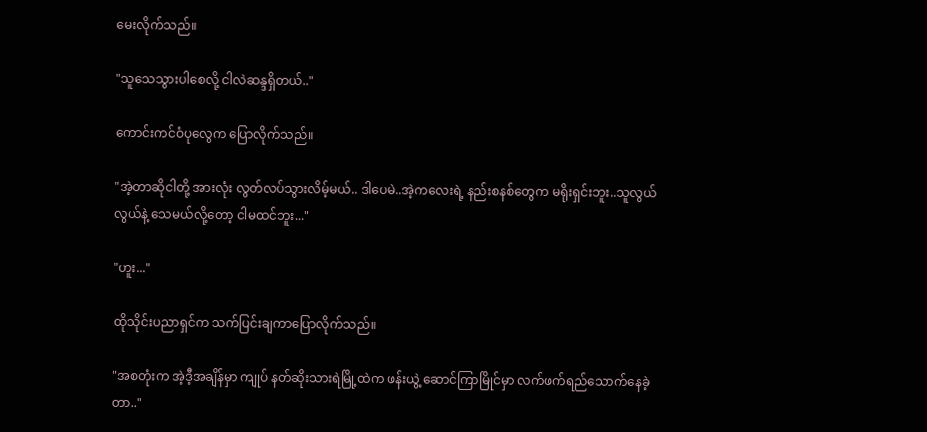မေးလိုက်သည်။

"သူသေသွားပါစေလို့ ငါလဲဆန္ဒရှိတယ်.."

ကောင်းကင်ဝံပုလွေက ပြောလိုက်သည်။

"အဲ့တာဆိုငါတို့ အားလုံး လွတ်လပ်သွားလိမ့်မယ်.. ဒါပေမဲ..အဲ့ကလေးရဲ့ နည်းစနစ်တွေက မရိုးရှင်းဘူး..သူလွယ်လွယ်နဲ့ သေမယ်လို့တော့ ငါမထင်ဘူး..."

"ဟူး..."

ထိုသိုင်းပညာရှင်က သက်ပြင်းချကာပြောလိုက်သည်။

"အစတုံးက အဲ့ဒီ့အချိန်မှာ ကျုပ် နတ်ဆိုးသားရဲမြို့ထဲက ဖန်းယွဲ့ ဆောင်ကြာမြိုင်မှာ လက်ဖက်ရည်သောက်နေခဲ့တာ.."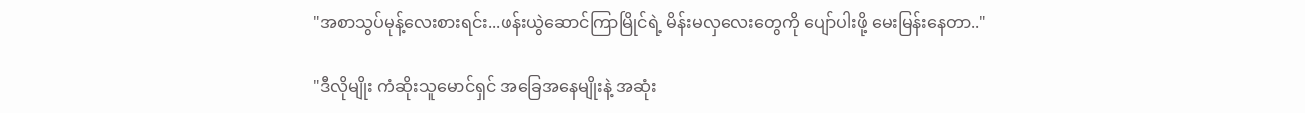"အစာသွပ်မုန့်လေးစားရင်း...ဖန်းယွဲဆောင်ကြာမြိုင်ရဲ့ မိန်းမလှလေးတွေကို ပျော်ပါးဖို့ မေးမြန်းနေတာ.."

"ဒီလိုမျိုး ကံဆိုးသူမောင်ရှင် အခြေအနေမျိုးနဲ့ အဆုံး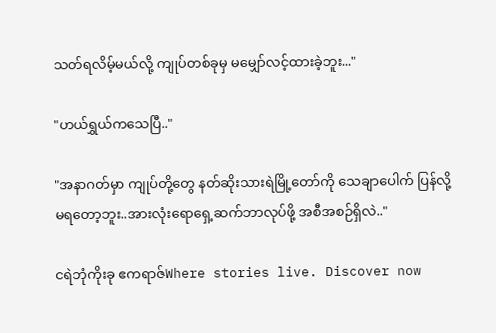သတ်ရလိမ့်မယ်လို့ ကျုပ်တစ်ခုမှ မမျှော်လင့်ထားခဲ့ဘူး..."

"ဟယ်ရွှယ်ကသေပြီ.."

"အနာဂတ်မှာ ကျုပ်တို့တွေ နတ်ဆိုးသားရဲမြို့တော်ကို သေချာပေါက် ပြန်လို့ မရတော့ဘူး..အားလုံးရောရှေ့ဆက်ဘာလုပ်ဖို့ အစီအစဉ်ရှိလဲ.."

ငရဲဘုံကိုးခု ဧကရာဇ်Where stories live. Discover now